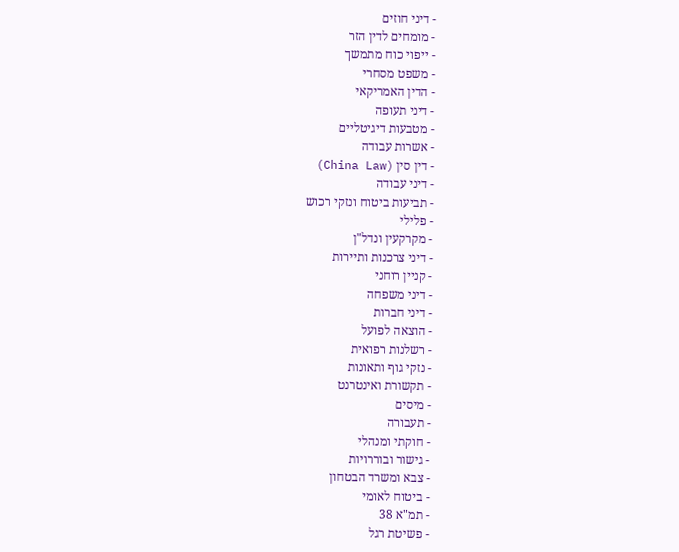- דיני חוזים
- מומחים לדין הזר
- ייפוי כוח מתמשך
- משפט מסחרי
- הדין האמריקאי
- דיני תעופה
- מטבעות דיגיטליים
- אשרות עבודה
- דין סין (China Law)
- דיני עבודה
- תביעות ביטוח ונזקי רכוש
- פלילי
- מקרקעין ונדל"ן
- דיני צרכנות ותיירות
- קניין רוחני
- דיני משפחה
- דיני חברות
- הוצאה לפועל
- רשלנות רפואית
- נזקי גוף ותאונות
- תקשורת ואינטרנט
- מיסים
- תעבורה
- חוקתי ומנהלי
- גישור ובוררויות
- צבא ומשרד הבטחון
- ביטוח לאומי
- תמ"א 38
- פשיטת רגל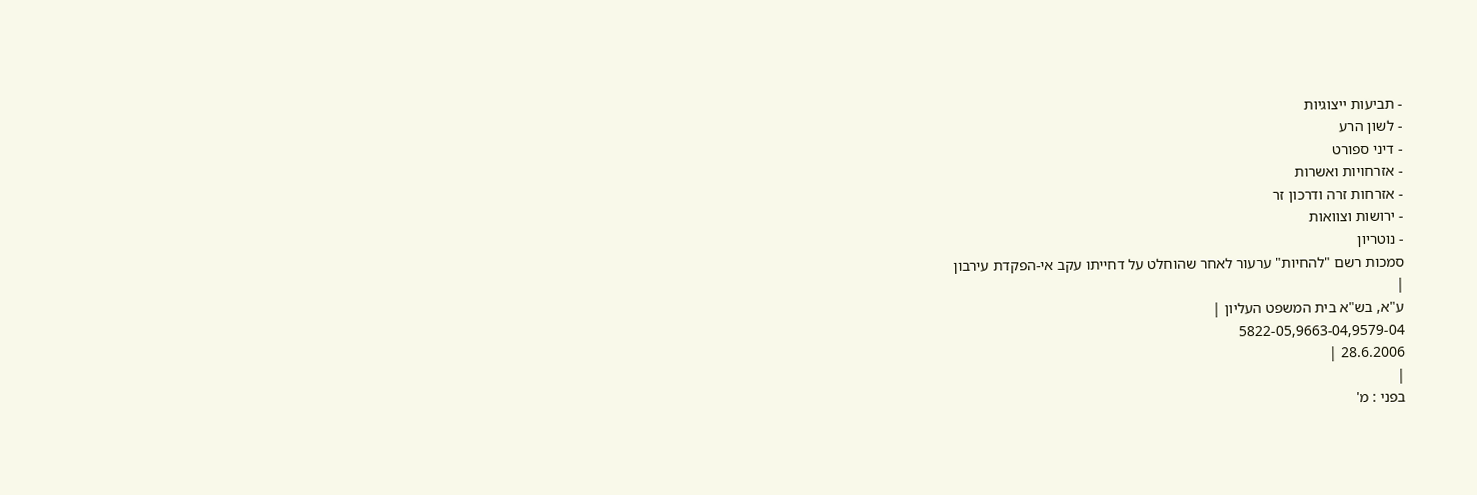- תביעות ייצוגיות
- לשון הרע
- דיני ספורט
- אזרחויות ואשרות
- אזרחות זרה ודרכון זר
- ירושות וצוואות
- נוטריון
סמכות רשם "להחיות" ערעור לאחר שהוחלט על דחייתו עקב אי-הפקדת עירבון
|
ע"א, בש"א בית המשפט העליון |
5822-05,9663-04,9579-04
28.6.2006 |
|
בפני : מ'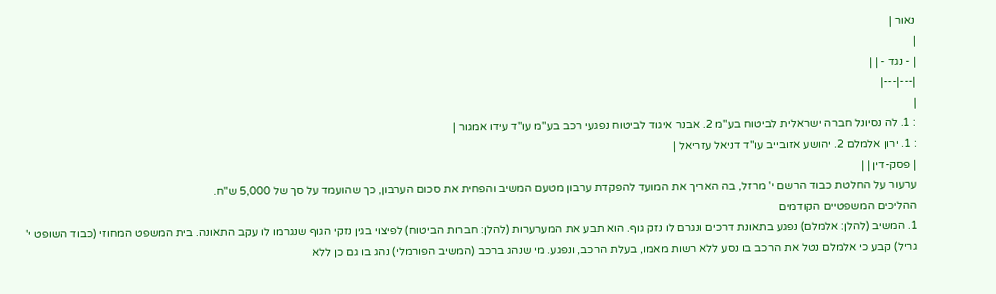נאור |
|
| - נגד - | |
|---|---|
|
: 1. לה נסיונל חברה ישראלית לביטוח בע"מ 2. אבנר איגוד לביטוח נפגעי רכב בע"מ עו"ד עידו אמגור |
: 1. ירון אלמלם 2. יהושע אזובייב עו"ד דניאל עזריאל |
| פסק-דין | |
ערעור על החלטת כבוד הרשם י' מרזל, בה האריך את המועד להפקדת ערבון מטעם המשיב והפחית את סכום הערבון, כך שהועמד על סך של 5,000 ש"ח.
ההליכים המשפטיים הקודמים
1. המשיב (להלן: אלמלם) נפגע בתאונת דרכים ונגרם לו נזק גוף. הוא תבע את המערערות (להלן: חברות הביטוח) לפיצוי בגין נזקי הגוף שנגרמו לו עקב התאונה. בית המשפט המחוזי (כבוד השופט י' גריל) קבע כי אלמלם נטל את הרכב בו נסע ללא רשות מאמו, בעלת הרכב, ונפגע. מי שנהג ברכב (המשיב הפורמלי) נהג בו גם כן ללא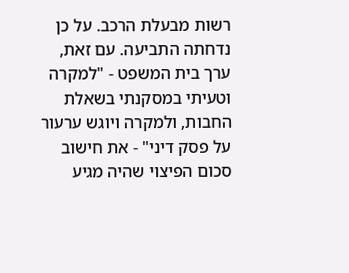רשות מבעלת הרכב. על כן נדחתה התביעה. עם זאת, ערך בית המשפט - "למקרה וטעיתי במסקנתי בשאלת החבות, ולמקרה ויוגש ערעור על פסק דיני" - את חישוב סכום הפיצוי שהיה מגיע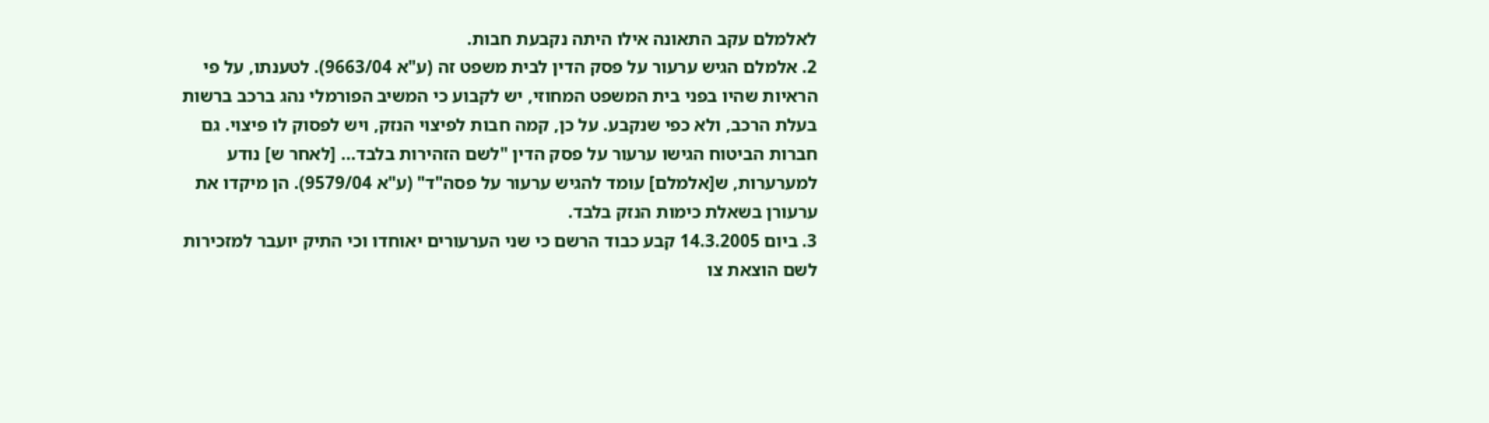לאלמלם עקב התאונה אילו היתה נקבעת חבות.
2. אלמלם הגיש ערעור על פסק הדין לבית משפט זה (ע"א 9663/04). לטענתו, על פי הראיות שהיו בפני בית המשפט המחוזי, יש לקבוע כי המשיב הפורמלי נהג ברכב ברשות בעלת הרכב, ולא כפי שנקבע. על כן, קמה חבות לפיצוי הנזק, ויש לפסוק לו פיצוי. גם חברות הביטוח הגישו ערעור על פסק הדין "לשם הזהירות בלבד... [לאחר ש] נודע למערערות, ש[אלמלם] עומד להגיש ערעור על פסה"ד" (ע"א 9579/04). הן מיקדו את ערעורן בשאלת כימות הנזק בלבד.
3. ביום 14.3.2005 קבע כבוד הרשם כי שני הערעורים יאוחדו וכי התיק יועבר למזכירות לשם הוצאת צו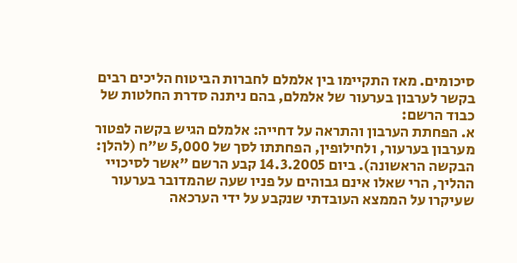סיכומים. מאז התקיימו בין אלמלם לחברות הביטוח הליכים רבים בקשר לערבון בערעור של אלמלם, בהם ניתנה סדרת החלטות של כבוד הרשם:
א. הפחתת הערבון והתראה על דחייה: אלמלם הגיש בקשה לפטור מערבון בערעור, ולחילופין, הפחתתו לסך של 5,000 ש"ח (להלן: הבקשה הראשונה). ביום 14.3.2005 קבע הרשם "אשר לסיכויי ההליך, הרי שאלו אינם גבוהים על פניו שעה שהמדובר בערעור שעיקרו על הממצא העובדתי שנקבע על ידי הערכאה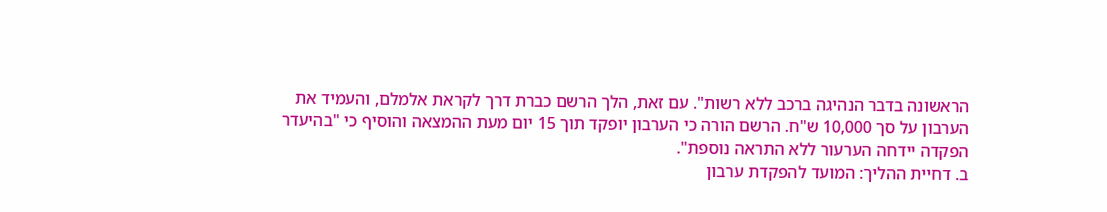הראשונה בדבר הנהיגה ברכב ללא רשות". עם זאת, הלך הרשם כברת דרך לקראת אלמלם, והעמיד את הערבון על סך 10,000 ש"ח. הרשם הורה כי הערבון יופקד תוך 15 יום מעת ההמצאה והוסיף כי "בהיעדר הפקדה יידחה הערעור ללא התראה נוספת".
ב. דחיית ההליך: המועד להפקדת ערבון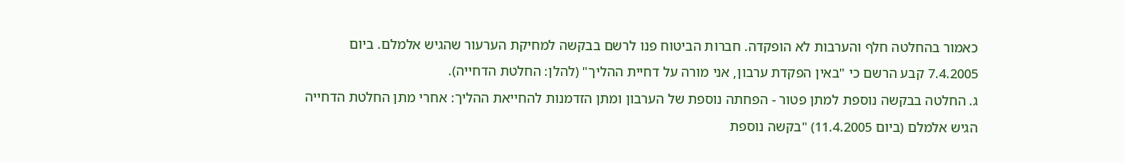כאמור בהחלטה חלף והערבות לא הופקדה. חברות הביטוח פנו לרשם בבקשה למחיקת הערעור שהגיש אלמלם. ביום 7.4.2005 קבע הרשם כי "באין הפקדת ערבון, אני מורה על דחיית ההליך" (להלן: החלטת הדחייה).
ג. החלטה בבקשה נוספת למתן פטור - הפחתה נוספת של הערבון ומתן הזדמנות להחייאת ההליך: אחרי מתן החלטת הדחייה הגיש אלמלם (ביום 11.4.2005) "בקשה נוספת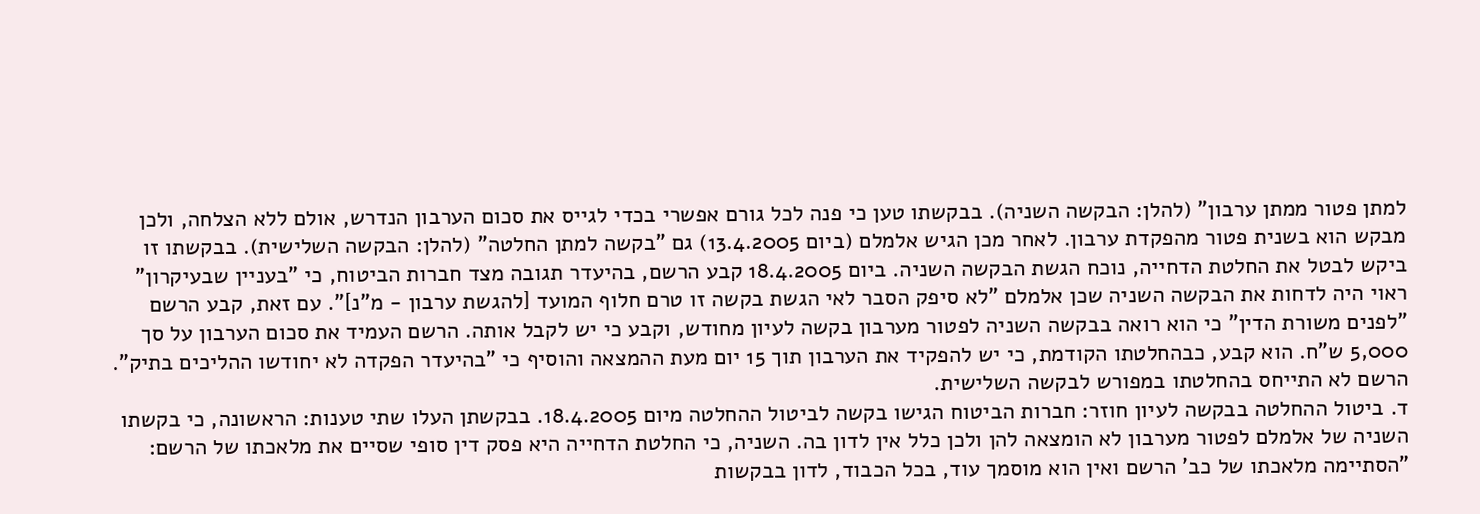למתן פטור ממתן ערבון" (להלן: הבקשה השניה). בבקשתו טען כי פנה לכל גורם אפשרי בכדי לגייס את סכום הערבון הנדרש, אולם ללא הצלחה, ולכן מבקש הוא בשנית פטור מהפקדת ערבון. לאחר מכן הגיש אלמלם (ביום 13.4.2005) גם "בקשה למתן החלטה" (להלן: הבקשה השלישית). בבקשתו זו ביקש לבטל את החלטת הדחייה, נוכח הגשת הבקשה השניה. ביום 18.4.2005 קבע הרשם, בהיעדר תגובה מצד חברות הביטוח, כי "בעניין שבעיקרון" ראוי היה לדחות את הבקשה השניה שכן אלמלם "לא סיפק הסבר לאי הגשת בקשה זו טרם חלוף המועד [להגשת ערבון - מ"נ]". עם זאת, קבע הרשם "לפנים משורת הדין" כי הוא רואה בבקשה השניה לפטור מערבון בקשה לעיון מחודש, וקבע כי יש לקבל אותה. הרשם העמיד את סכום הערבון על סך 5,000 ש"ח. הוא קבע, כבהחלטתו הקודמת, כי יש להפקיד את הערבון תוך 15 יום מעת ההמצאה והוסיף כי "בהיעדר הפקדה לא יחודשו ההליכים בתיק". הרשם לא התייחס בהחלטתו במפורש לבקשה השלישית.
ד. ביטול ההחלטה בבקשה לעיון חוזר: חברות הביטוח הגישו בקשה לביטול ההחלטה מיום 18.4.2005. בבקשתן העלו שתי טענות: הראשונה, כי בקשתו השניה של אלמלם לפטור מערבון לא הומצאה להן ולכן כלל אין לדון בה. השניה, כי החלטת הדחייה היא פסק דין סופי שסיים את מלאכתו של הרשם: "הסתיימה מלאכתו של כב' הרשם ואין הוא מוסמך עוד, בכל הכבוד, לדון בבקשות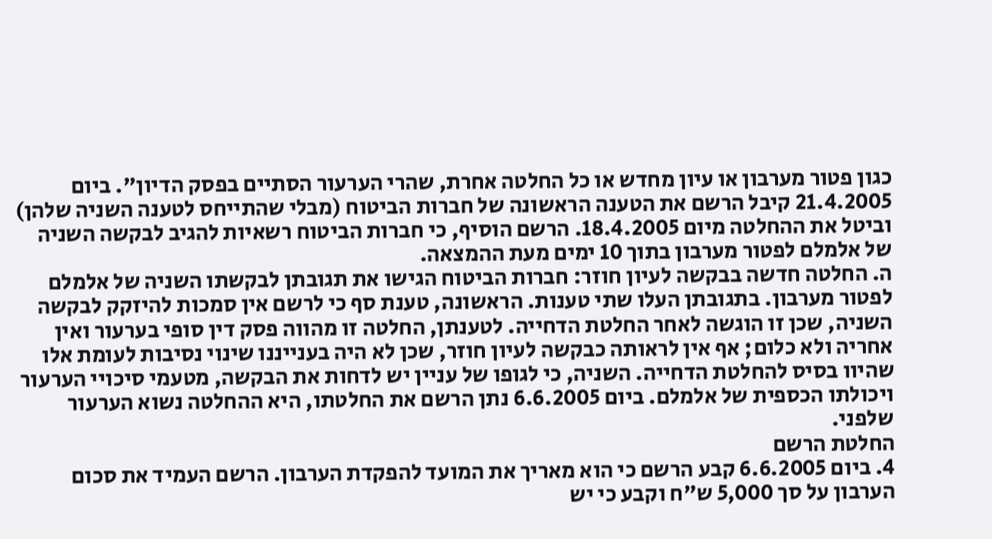כגון פטור מערבון או עיון מחדש או כל החלטה אחרת, שהרי הערעור הסתיים בפסק הדיון". ביום 21.4.2005 קיבל הרשם את הטענה הראשונה של חברות הביטוח (מבלי שהתייחס לטענה השניה שלהן) וביטל את ההחלטה מיום 18.4.2005. הרשם הוסיף, כי חברות הביטוח רשאיות להגיב לבקשה השניה של אלמלם לפטור מערבון בתוך 10 ימים מעת ההמצאה.
ה. החלטה חדשה בבקשה לעיון חוזר: חברות הביטוח הגישו את תגובתן לבקשתו השניה של אלמלם לפטור מערבון. בתגובתן העלו שתי טענות. הראשונה, טענת סף כי לרשם אין סמכות להיזקק לבקשה השניה, שכן זו הוגשה לאחר החלטת הדחייה. לטענתן, החלטה זו מהווה פסק דין סופי בערעור ואין אחריה ולא כלום; אף אין לראותה כבקשה לעיון חוזר, שכן לא היה בענייננו שינוי נסיבות לעומת אלו שהיוו בסיס להחלטת הדחייה. השניה, כי לגופו של עניין יש לדחות את הבקשה, מטעמי סיכויי הערעור ויכולתו הכספית של אלמלם. ביום 6.6.2005 נתן הרשם את החלטתו, היא ההחלטה נשוא הערעור שלפני.
החלטת הרשם
4. ביום 6.6.2005 קבע הרשם כי הוא מאריך את המועד להפקדת הערבון. הרשם העמיד את סכום הערבון על סך 5,000 ש"ח וקבע כי יש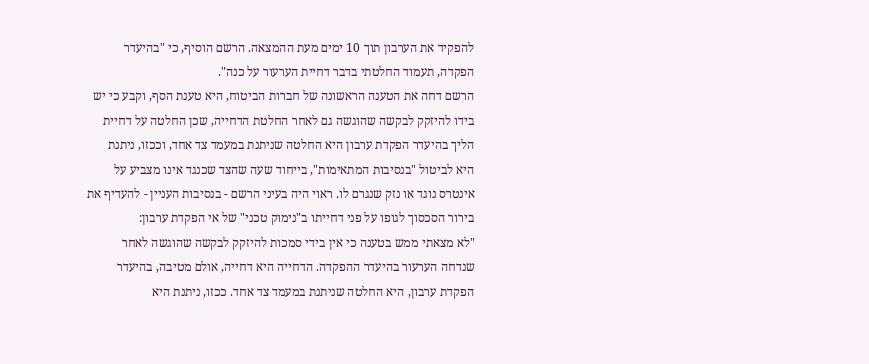להפקיד את הערבון תוך 10 ימים מעת ההמצאה. הרשם הוסיף, כי "בהיעדר הפקדה, תעמוד החלטתי בדבר דחיית הערעור על כנה".
הרשם דחה את הטענה הראשונה של חברות הביטוח, היא טענת הסף, וקבע כי יש בידו להיזקק לבקשה שהוגשה גם לאחר החלטת הדחייה, שכן החלטה על דחיית הליך בהיעדר הפקדת ערבון היא החלטה שניתנת במעמד צד אחד, וככזו, ניתנת היא לביטול "בנסיבות המתאימות", בייחוד שעה שהצד שכנגד אינו מצביע על אינטרס נוגד או נזק שנגרם לו. ראוי היה בעיני הרשם - בנסיבות העניין - להעדיף את בירור הסכסוך לגופו על פני דחייתו ב"נימוק טכני" של אי הפקדת ערבון:
"לא מצאתי ממש בטענה כי אין בידי סמכות להיזקק לבקשה שהוגשה לאחר שנדחה הערעור בהיעדר ההפקדה. הדחייה היא דחייה, אולם מטיבה, בהיעדר הפקדת ערבון, היא החלטה שניתנת במעמד צד אחד. ככזו, ניתנת היא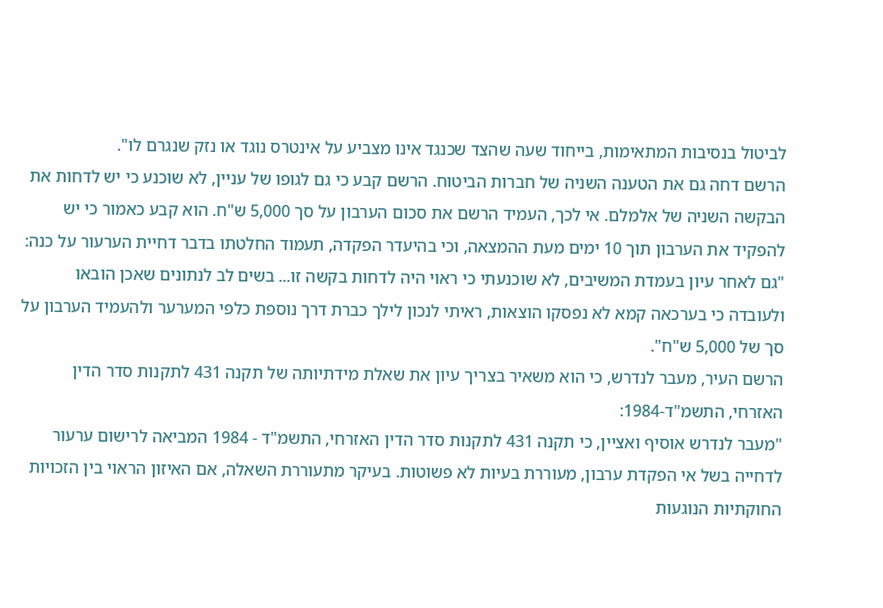לביטול בנסיבות המתאימות, בייחוד שעה שהצד שכנגד אינו מצביע על אינטרס נוגד או נזק שנגרם לו".
הרשם דחה גם את הטענה השניה של חברות הביטוח. הרשם קבע כי גם לגופו של עניין, לא שוכנע כי יש לדחות את הבקשה השניה של אלמלם. אי לכך, העמיד הרשם את סכום הערבון על סך 5,000 ש"ח. הוא קבע כאמור כי יש להפקיד את הערבון תוך 10 ימים מעת ההמצאה, וכי בהיעדר הפקדה, תעמוד החלטתו בדבר דחיית הערעור על כנה:
"גם לאחר עיון בעמדת המשיבים, לא שוכנעתי כי ראוי היה לדחות בקשה זו... בשים לב לנתונים שאכן הובאו ולעובדה כי בערכאה קמא לא נפסקו הוצאות, ראיתי לנכון לילך כברת דרך נוספת כלפי המערער ולהעמיד הערבון על סך של 5,000 ש"ח".
הרשם העיר, מעבר לנדרש, כי הוא משאיר בצריך עיון את שאלת מידתיותה של תקנה 431 לתקנות סדר הדין האזרחי, התשמ"ד-1984:
"מעבר לנדרש אוסיף ואציין, כי תקנה 431 לתקנות סדר הדין האזרחי, התשמ"ד - 1984 המביאה לרישום ערעור לדחייה בשל אי הפקדת ערבון, מעוררת בעיות לא פשוטות. בעיקר מתעוררת השאלה, אם האיזון הראוי בין הזכויות החוקתיות הנוגעות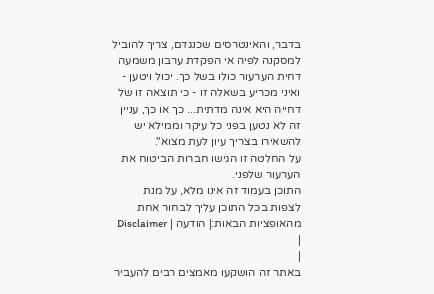בדבר, והאינטרסים שכנגדם, צריך להוביל למסקנה לפיה אי הפקדת ערבון משמעה דחית הערעור כולו בשל כך. יכול ויטען - ואיני מכריע בשאלה זו - כי תוצאה זו של דחייה היא אינה מדתית... כך או כך, עניין זה לא נטען בפני כל עיקר וממילא יש להשאירו בצריך עיון לעת מצוא".
על החלטה זו הגישו חברות הביטוח את הערעור שלפני.
התוכן בעמוד זה אינו מלא, על מנת לצפות בכל התוכן עליך לבחור אחת מהאופציות הבאות:| הודעה | Disclaimer |
|
באתר זה הושקעו מאמצים רבים להעביר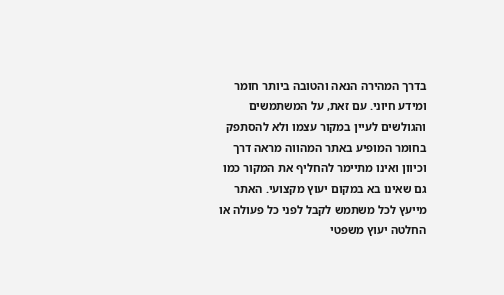בדרך המהירה הנאה והטובה ביותר חומר ומידע חיוני. עם זאת, על המשתמשים והגולשים לעיין במקור עצמו ולא להסתפק בחומר המופיע באתר המהווה מראה דרך וכיוון ואינו מתיימר להחליף את המקור כמו גם שאינו בא במקום יעוץ מקצועי. האתר מייעץ לכל משתמש לקבל לפני כל פעולה או החלטה יעוץ משפטי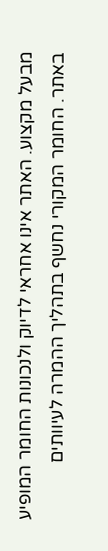מבעל מקצוע. האתר אינו אחראי לדיוק ולנכונות החומר המופיע באתר. החומר המקורי נחשף בתהליך ההמרה לעיוותים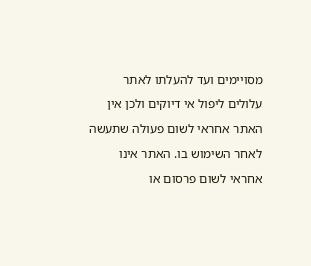מסויימים ועד להעלתו לאתר עלולים ליפול אי דיוקים ולכן אין האתר אחראי לשום פעולה שתעשה לאחר השימוש בו. האתר אינו אחראי לשום פרסום או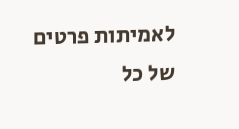לאמיתות פרטים של כל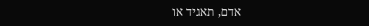אדם, תאגיד או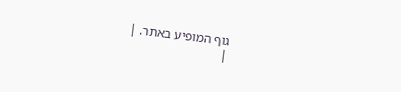גוף המופיע באתר. |
|